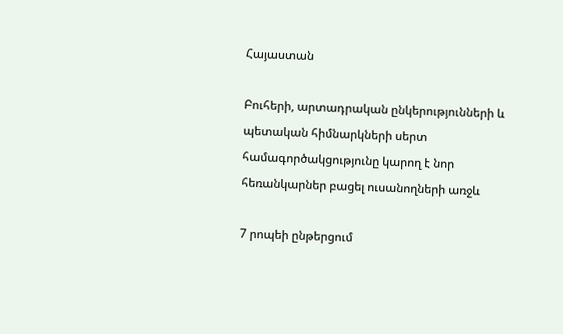Հայաստան

Բուհերի, արտադրական ընկերությունների և պետական հիմնարկների սերտ համագործակցությունը կարող է նոր հեռանկարներ բացել ուսանողների առջև

7 րոպեի ընթերցում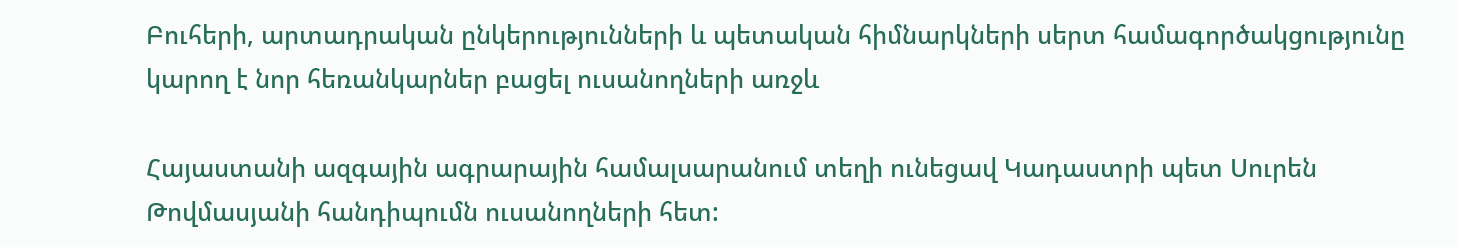Բուհերի, արտադրական ընկերությունների և պետական հիմնարկների սերտ համագործակցությունը կարող է նոր հեռանկարներ բացել ուսանողների առջև

Հայաստանի ազգային ագրարային համալսարանում տեղի ունեցավ Կադաստրի պետ Սուրեն Թովմասյանի հանդիպումն ուսանողների հետ: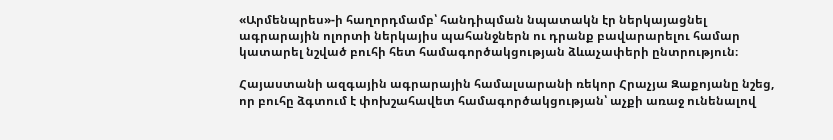«Արմենպրես»-ի հաղորդմամբ՝ հանդիպման նպատակն էր ներկայացնել ագրարային ոլորտի ներկայիս պահանջներն ու դրանք բավարարելու համար կատարել նշված բուհի հետ համագործակցության ձևաչափերի ընտրություն։

Հայաստանի ազգային ագրարային համալսարանի ռեկոր Հրաչյա Զաքոյանը նշեց, որ բուհը ձգտում է փոխշահավետ համագործակցության՝ աչքի առաջ ունենալով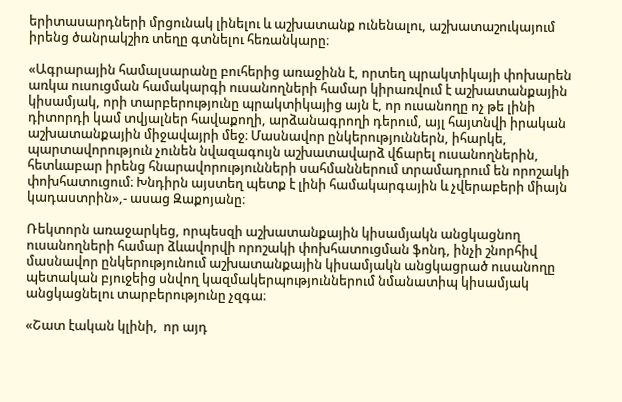երիտասարդների մրցունակ լինելու և աշխատանք ունենալու, աշխատաշուկայում իրենց ծանրակշիռ տեղը գտնելու հեռանկարը։

«Ագրարային համալսարանը բուհերից առաջինն է, որտեղ պրակտիկայի փոխարեն առկա ուսուցման համակարգի ուսանողների համար կիրառվում է աշխատանքային կիսամյակ, որի տարբերությունը պրակտիկայից այն է, որ ուսանողը ոչ թե լինի դիտորդի կամ տվյալներ հավաքողի, արձանագրողի դերում, այլ հայտնվի իրական աշխատանքային միջավայրի մեջ։ Մասնավոր ընկերություններն, իհարկե, պարտավորություն չունեն նվազագույն աշխատավարձ վճարել ուսանողներին, հետևաբար իրենց հնարավորությունների սահմաններում տրամադրում են որոշակի փոխհատուցում։ Խնդիրն այստեղ պետք է լինի համակարգային և չվերաբերի միայն կադաստրին»,- ասաց Զաքոյանը։

Ռեկտորն առաջարկեց, որպեսզի աշխատանքային կիսամյակն անցկացնող ուսանողների համար ձևավորվի որոշակի փոխհատուցման ֆոնդ, ինչի շնորհիվ մասնավոր ընկերությունում աշխատանքային կիսամյակն անցկացրած ուսանողը պետական բյուջեից սնվող կազմակերպություններում նմանատիպ կիսամյակ անցկացնելու տարբերությունը չզգա։

«Շատ էական կլինի,  որ այդ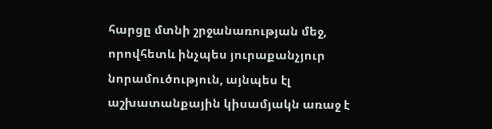հարցը մտնի շրջանառության մեջ, որովհետև ինչպես յուրաքանչյուր նորամուծություն, այնպես էլ աշխատանքային կիսամյակն առաջ է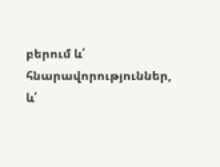բերում և՛ հնարավորություններ, և՛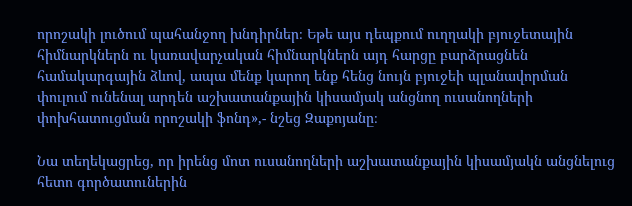որոշակի լուծում պահանջող խնդիրներ։ Եթե այս դեպքում ուղղակի բյուջետային հիմնարկներն ու կառավարչական հիմնարկներն այդ հարցը բարձրացնեն համակարգային ձևով, ապա մենք կարող ենք հենց նույն բյուջեի պլանավորման փուլում ունենալ արդեն աշխատանքային կիսամյակ անցնող ուսանողների փոխհատուցման որոշակի ֆոնդ»,- նշեց Զաքոյանը։

Նա տեղեկացրեց, որ իրենց մոտ ուսանողների աշխատանքային կիսամյակն անցնելուց հետո գործատուներին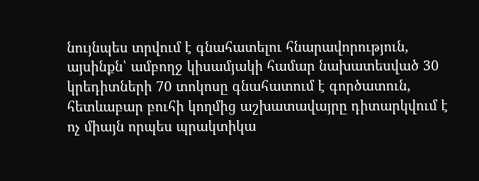նույնպես տրվում է գնահատելու հնարավորություն, այսինքն՝ ամբողջ կիսամյակի համար նախատեսված 30 կրեդիտների 70 տոկոսը գնահատում է գործատուն, հետևաբար բուհի կողմից աշխատավայրը դիտարկվում է ոչ միայն որպես պրակտիկա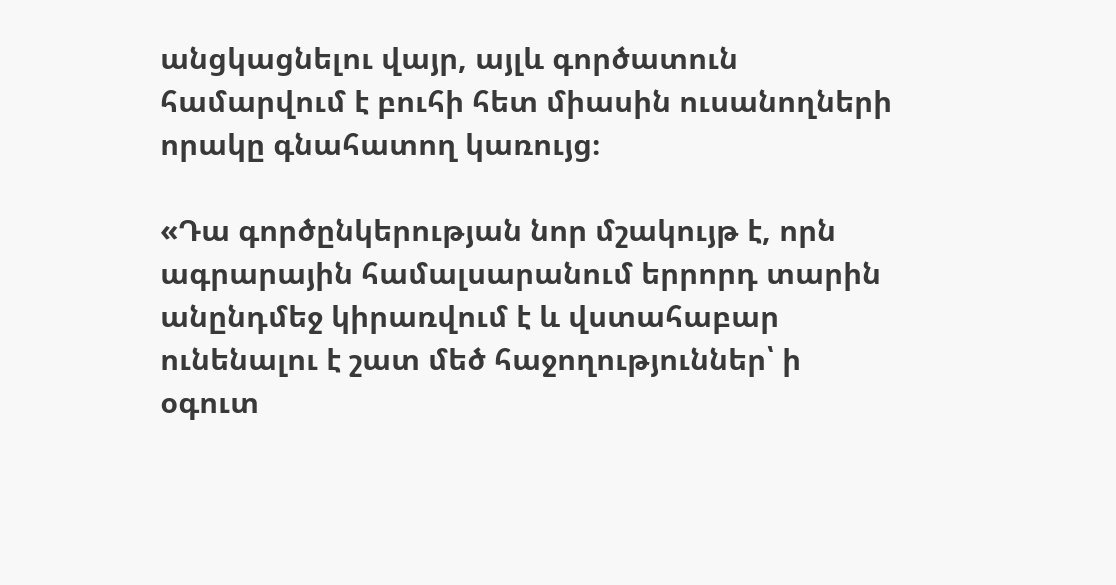անցկացնելու վայր, այլև գործատուն համարվում է բուհի հետ միասին ուսանողների որակը գնահատող կառույց։

«Դա գործընկերության նոր մշակույթ է, որն ագրարային համալսարանում երրորդ տարին անընդմեջ կիրառվում է և վստահաբար ունենալու է շատ մեծ հաջողություններ՝ ի օգուտ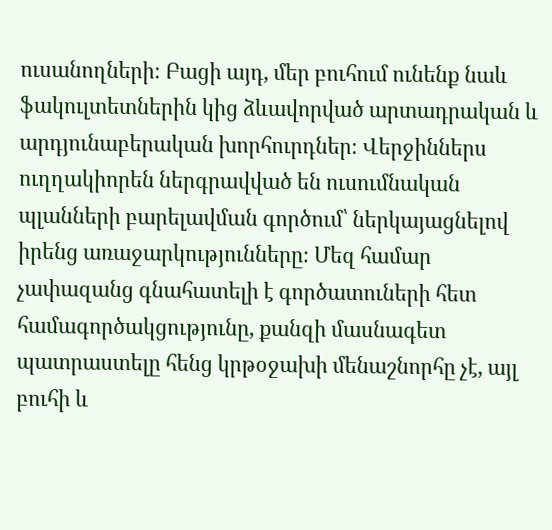ուսանողների։ Բացի այդ, մեր բուհում ունենք նաև ֆակուլտետներին կից ձևավորված արտադրական և արդյունաբերական խորհուրդներ։ Վերջիններս ուղղակիորեն ներգրավված են ուսումնական պլանների բարելավման գործում՝ ներկայացնելով իրենց առաջարկությունները։ Մեզ համար չափազանց գնահատելի է գործատուների հետ համագործակցությունը, քանզի մասնագետ պատրաստելը հենց կրթօջախի մենաշնորհը չէ, այլ բուհի և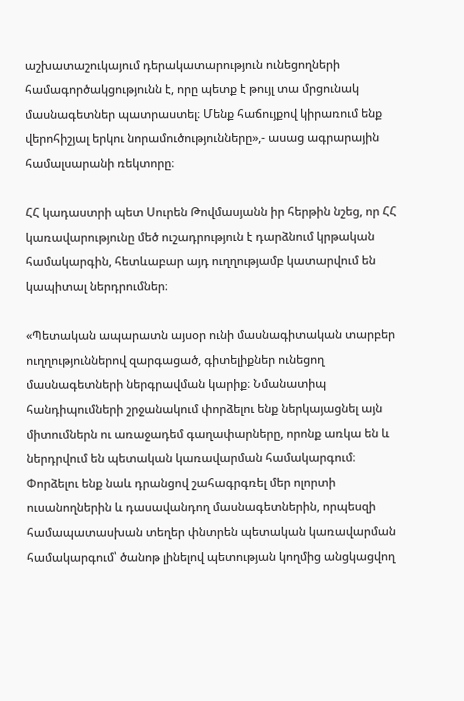աշխատաշուկայում դերակատարություն ունեցողների համագործակցությունն է, որը պետք է թույլ տա մրցունակ մասնագետներ պատրաստել։ Մենք հաճույքով կիրառում ենք վերոհիշյալ երկու նորամուծությունները»,- ասաց ագրարային համալսարանի ռեկտորը։

ՀՀ կադաստրի պետ Սուրեն Թովմասյանն իր հերթին նշեց, որ ՀՀ կառավարությունը մեծ ուշադրություն է դարձնում կրթական համակարգին, հետևաբար այդ ուղղությամբ կատարվում են կապիտալ ներդրումներ։

«Պետական ապարատն այսօր ունի մասնագիտական տարբեր ուղղություններով զարգացած, գիտելիքներ ունեցող մասնագետների ներգրավման կարիք։ Նմանատիպ հանդիպումների շրջանակում փորձելու ենք ներկայացնել այն միտումներն ու առաջադեմ գաղափարները, որոնք առկա են և ներդրվում են պետական կառավարման համակարգում։ Փորձելու ենք նաև դրանցով շահագրգռել մեր ոլորտի ուսանողներին և դասավանդող մասնագետներին, որպեսզի համապատասխան տեղեր փնտրեն պետական կառավարման համակարգում՝ ծանոթ լինելով պետության կողմից անցկացվող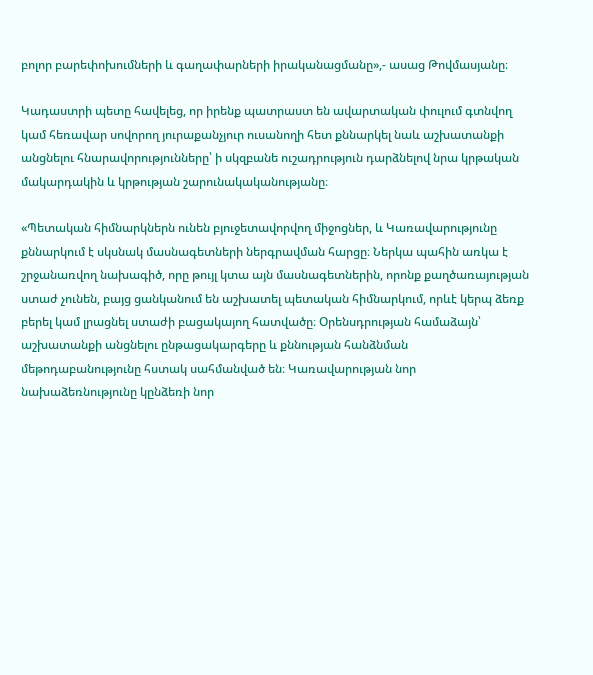բոլոր բարեփոխումների և գաղափարների իրականացմանը»,- ասաց Թովմասյանը։

Կադաստրի պետը հավելեց, որ իրենք պատրաստ են ավարտական փուլում գտնվող կամ հեռավար սովորող յուրաքանչյուր ուսանողի հետ քննարկել նաև աշխատանքի անցնելու հնարավորությունները՝ ի սկզբանե ուշադրություն դարձնելով նրա կրթական մակարդակին և կրթության շարունակականությանը։

«Պետական հիմնարկներն ունեն բյուջետավորվող միջոցներ, և Կառավարությունը քննարկում է սկսնակ մասնագետների ներգրավման հարցը։ Ներկա պահին առկա է շրջանառվող նախագիծ, որը թույլ կտա այն մասնագետներին, որոնք քաղծառայության ստաժ չունեն, բայց ցանկանում են աշխատել պետական հիմնարկում, որևէ կերպ ձեռք բերել կամ լրացնել ստաժի բացակայող հատվածը։ Օրենսդրության համաձայն՝ աշխատանքի անցնելու ընթացակարգերը և քննության հանձնման մեթոդաբանությունը հստակ սահմանված են։ Կառավարության նոր նախաձեռնությունը կընձեռի նոր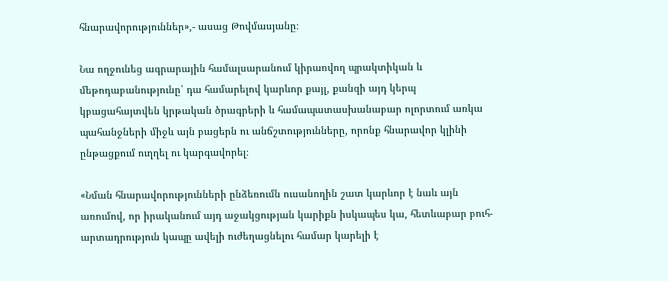հնարավորություններ»,- ասաց Թովմասյանը։

Նա ողջունեց ագրարային համալսարանում կիրառվող պրակտիկան և մեթոդաբանությունը՝ դա համարելով կարևոր քայլ, քանզի այդ կերպ կբացահայտվեն կրթական ծրագրերի և համապատասխանաբար ոլորտում առկա պահանջների միջև այն բացերն ու անճշտությունները, որոնք հնարավոր կլինի ընթացքում ուղղել ու կարգավորել։

«Նման հնարավորությունների ընձեռումն ուսանողին շատ կարևոր է նաև այն առումով, որ իրականում այդ աջակցության կարիքն իսկապես կա, հետևաբար բուհ-արտադրություն կապը ավելի ուժեղացնելու համար կարելի է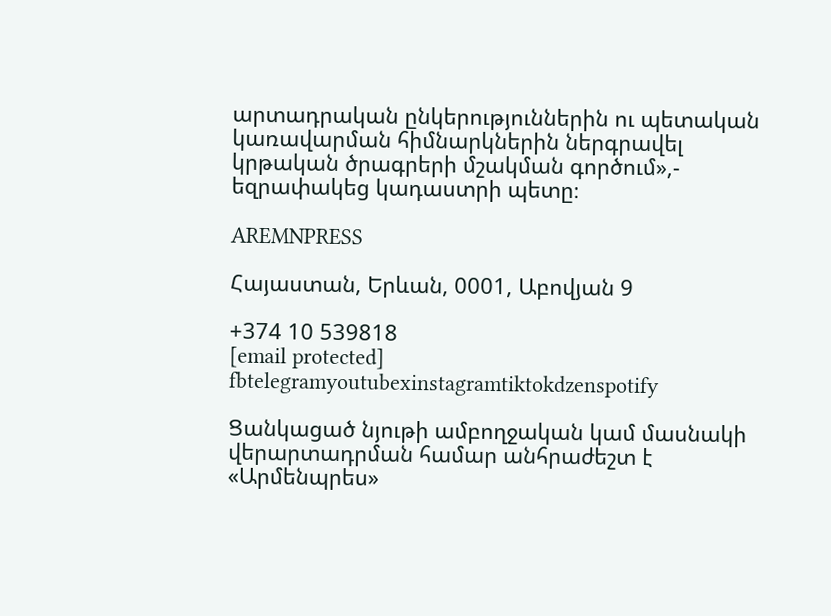արտադրական ընկերություններին ու պետական կառավարման հիմնարկներին ներգրավել կրթական ծրագրերի մշակման գործում»,- եզրափակեց կադաստրի պետը։

AREMNPRESS

Հայաստան, Երևան, 0001, Աբովյան 9

+374 10 539818
[email protected]
fbtelegramyoutubexinstagramtiktokdzenspotify

Ցանկացած նյութի ամբողջական կամ մասնակի վերարտադրման համար անհրաժեշտ է «Արմենպրես»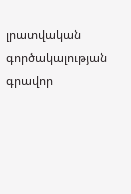լրատվական գործակալության գրավոր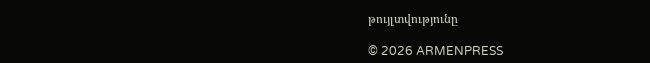թույլտվությունը

© 2026 ARMENPRESS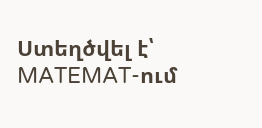Ստեղծվել է՝ MATEMAT-ում